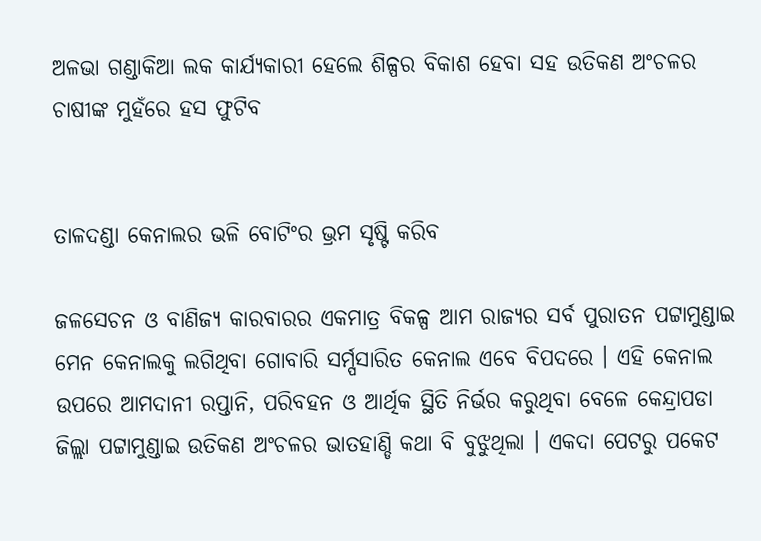ଅଳଭା ଗଣ୍ଡାକିଆ ଲକ କାର୍ଯ୍ୟକାରୀ ହେଲେ ଶିଳ୍ପର ବିକାଶ ହେବା ସହ ଉତିକଣ ଅଂଚଳର ଚାଷୀଙ୍କ ମୁହଁରେ ହସ ଫୁଟିବ


ତାଳଦଣ୍ଡା କେନାଲର ଭଳି ବୋଟିଂର ଭ୍ରମ ସୃଷ୍ଟି କରିବ

ଜଳସେଚନ ଓ ବାଣିଜ୍ୟ କାରବାରର ଏକମାତ୍ର ବିକଳ୍ପ ଆମ ରାଜ୍ୟର ସର୍ବ ପୁରାତନ ପଟ୍ଟାମୁଣ୍ଡାଇ ମେନ କେନାଲକୁ ଲଗିଥିବା ଗୋବାରି ସର୍ମ୍ପସାରିତ କେନାଲ ଏବେ ବିପଦରେ । ଏହି କେନାଲ ଉପରେ ଆମଦାନୀ ରପ୍ତାନି, ପରିବହନ ଓ ଆର୍ଥିକ ସ୍ଥିତି ନିର୍ଭର କରୁଥିବା ବେଳେ କେନ୍ଦ୍ରାପଡା ଜିଲ୍ଲା ପଟ୍ଟାମୁଣ୍ଡାଇ ଉତିକଣ ଅଂଚଳର ଭାତହାଣ୍ଡି କଥା ବି ବୁଝୁଥିଲା । ଏକଦା ପେଟରୁ ପକେଟ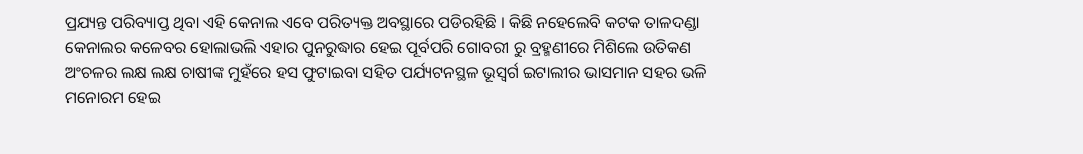ପ୍ରଯ୍ୟନ୍ତ ପରିବ୍ୟାପ୍ତ ଥିବା ଏହି କେନାଲ ଏବେ ପରିତ୍ୟକ୍ତ ଅବସ୍ଥାରେ ପଡିରହିଛି । କିଛି ନହେଲେବି କଟକ ତାଳଦଣ୍ଡା କେନାଲର କଳେବର ହୋଲାଭଲି ଏହାର ପୁନରୁଦ୍ଧାର ହେଇ ପୂର୍ବପରି ଗୋବରୀ ରୁ ବ୍ରହ୍ମଣୀରେ ମିଶିଲେ ଉତିକଣ ଅଂଚଳର ଲକ୍ଷ ଲକ୍ଷ ଚାଷୀଙ୍କ ମୁହଁରେ ହସ ଫୁଟାଇବା ସହିତ ପର୍ଯ୍ୟଟନସ୍ଥଳ ଭୂସ୍ୱର୍ଗ ଇଟାଲୀର ଭାସମାନ ସହର ଭଳି ମନୋରମ ହେଇ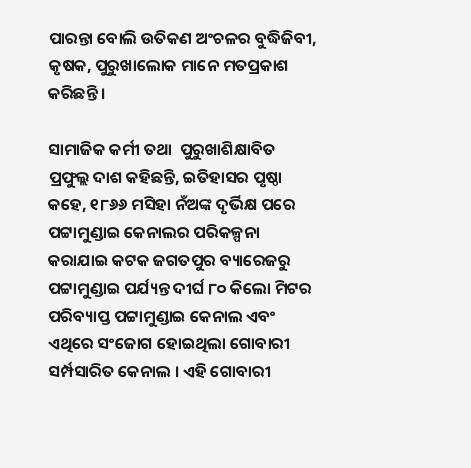ପାରନ୍ତା ବୋଲି ଉତିକଣ ଅଂଚଳର ବୁଦ୍ଧିଜିବୀ, କୃଷକ, ପୁରୁଖାଲୋକ ମାନେ ମତପ୍ରକାଶ କରିଛନ୍ତି ।

ସାମାଜିକ କର୍ମୀ ତଥା  ପୁରୁଖାଶିକ୍ଷାବିତ ପ୍ରଫୁଲ୍ଲ ଦାଶ କହିଛନ୍ତି, ଇତିହାସର ପୃଷ୍ଠା କହେ, ୧୮୬୬ ମସିହା ନଁଅଙ୍କ ଦୃର୍ଭିକ୍ଷ ପରେ ପଟ୍ଟାମୁଣ୍ଡାଇ କେନାଲର ପରିକଳ୍ପନା କରାଯାଇ କଟକ ଜଗତପୁର ବ୍ୟାରେଜରୁ ପଟ୍ଟାମୁଣ୍ଡାଇ ପର୍ଯ୍ୟନ୍ତ ଦୀର୍ଘ ୮୦ କିଲୋ ମିଟର ପରିବ୍ୟାପ୍ତ ପଟ୍ଟାମୁଣ୍ଡାଇ କେନାଲ ଏବଂ ଏଥିରେ ସଂଜୋଗ ହୋଇଥିଲା ଗୋବାରୀ ସର୍ମ୍ପସାରିତ କେନାଲ । ଏହି ଗୋବାରୀ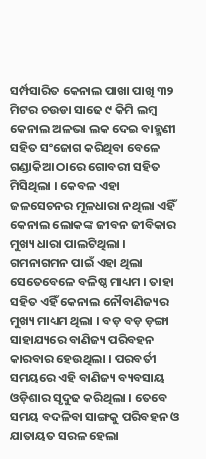ସର୍ମ୍ପସାରିତ କେନାଲ ପାଖା ପାଖି ୩୨ ମିଟର ଚଉଡା ସାଢେ ୯ କିମି ଲମ୍ବ କେନାଲ ଅଳଭା ଲକ ଦେଇ ବାହ୍ମଣୀ ସହିତ ସଂଜୋଗ କରିଥିବା ବେଳେ ଗଣ୍ଡାକିଆ ଠାରେ ଗୋବରୀ ସହିତ ମିସିଥିଲା । କେବଳ ଏହା ଜଳସେଚନର ମୂଳଧାରା ନଥିଲା ଏହିଁ କେନାଲ ଲୋକଙ୍କ ଜୀବନ ଜୀବିକାର ମୁଖ୍ୟ ଧାରା ପାଲଟିଥିଲା । ଗମନାଗମନ ପାଇଁ ଏହା ଥିଲା ସେତେବେଳେ ବଳିଷ୍ଠ ମାଧ୍ୟମ । ତାହା ସହିତ ଏହିଁ କେନାଲ ନୌବାଣିଜ୍ୟର ମୁଖ୍ୟ ମାଧ୍ୟମ ଥିଲା । ବଡ଼ ବଡ଼ ଡ଼ଙ୍ଗା ସାହାଯ୍ୟରେ ବାଣିଜ୍ୟ ପରିବହନ କାରବାର ହେଉଥିଲା । ପରବର୍ତୀ ସମୟରେ ଏହି ବାଣିଜ୍ୟ ବ୍ୟବସାୟ ଓଡ଼ିଶାର ସୃଦୁଢ କରିଥିଲା । ତେବେ ସମୟ ବଦଳିବା ସାଙ୍ଗକୁ ପରିବହନ ଓ ଯାତାୟତ ସରଳ ହେଲା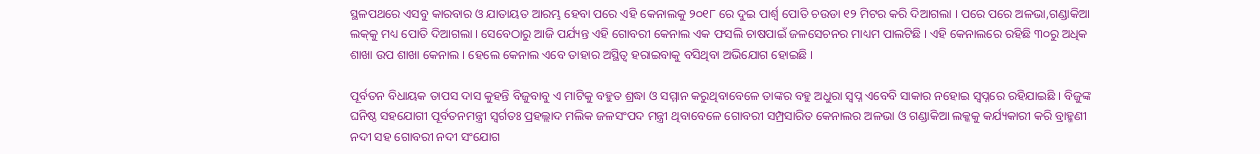ସ୍ଥଳପଥରେ ଏସବୁ କାରବାର ଓ ଯାତାୟତ ଆରମ୍ଭ ହେବା ପରେ ଏହି କେନାଲକୁ ୨୦୧୮ ରେ ଦୁଇ ପାର୍ଶ୍ୱ ପୋତି ଚଉଡା ୧୨ ମିଟର କରି ଦିଆଗଲା । ପରେ ପରେ ଅଳଭା,ଗଣ୍ଡାକିଆ ଲକ୍‌କୁ ମଧ୍ୟ ପୋତି ଦିଆଗଲା । ସେବେଠାରୁ ଆଜି ପର୍ଯ୍ୟନ୍ତ ଏହି ଗୋବରୀ କେନାଲ ଏକ ଫସଲି ଚାଷପାଇଁ ଜଳସେଚନର ମାଧ୍ୟମ ପାଲଟିଛି । ଏହି କେନାଲରେ ରହିଛି ୩୦ରୁ ଅଧିକ ଶାଖା ଉପ ଶାଖା କେନାଲ । ହେଲେ କେନାଲ ଏବେ ତାହାର ଅସ୍ଥିତ୍ୱ ହରାଇବାକୁ ବସିଥିବା ଅଭିଯୋଗ ହୋଇଛି ।

ପୂର୍ବତନ ବିଧାୟକ ତାପସ ଦାସ କୁହନ୍ତି ବିଜୁବାବୁ ଏ ମାଟିକୁ ବହୁତ ଶ୍ରଦ୍ଧା ଓ ସମ୍ମାନ କରୁଥିବାବେଳେ ତାଙ୍କର ବହୁ ଅଧୁରା ସ୍ୱପ୍ନ ଏବେବି ସାକାର ନହୋଇ ସ୍ୱପ୍ନରେ ରହିଯାଇଛି । ବିଜୁଙ୍କ ଘନିଷ୍ଠ ସହଯୋଗୀ ପୂର୍ବତନମନ୍ତ୍ରୀ ସ୍ୱର୍ଗତଃ ପ୍ରହଲ୍ଲାଦ ମଲିକ ଜଳସଂପଦ ମନ୍ତ୍ରୀ ଥିବାବେଳେ ଗୋବରୀ ସମ୍ପ୍ରସାରିତ କେନାଲର ଅଳଭା ଓ ଗଣ୍ଡାକିଆ ଲକ୍କକୁ କର୍ଯ୍ୟକାରୀ କରି ବ୍ରାହ୍ମଣୀ ନଦୀ ସହ ଗୋବରୀ ନଦୀ ସଂଯୋଗ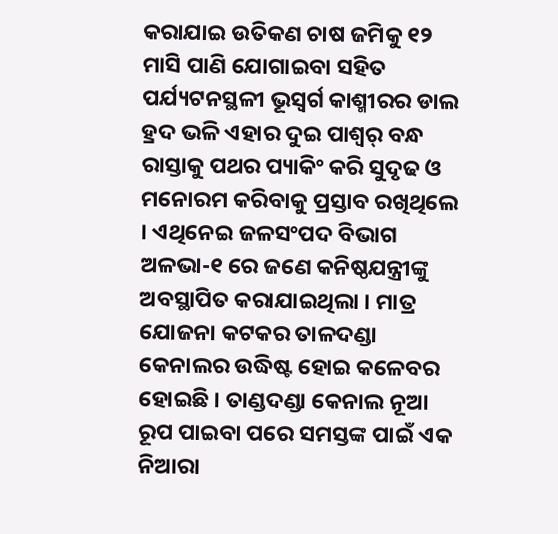କରାଯାଇ ଉତିକଣ ଚାଷ ଜମିକୁ ୧୨ ମାସି ପାଣି ଯୋଗାଇବା ସହିତ ପର୍ଯ୍ୟଟନସ୍ଥଳୀ ଭୂସ୍ୱର୍ଗ କାଶ୍ମୀରର ଡାଲ ହ୍ରଦ ଭଳି ଏହାର ଦୁଇ ପାଶ୍ୱର୍ ବନ୍ଧ ରାସ୍ତାକୁ ପଥର ପ୍ୟାକିଂ କରି ସୁଦୃଢ ଓ ମନୋରମ କରିବାକୁ ପ୍ରସ୍ତାବ ରଖିଥିଲେ । ଏଥିନେଇ ଜଳସଂପଦ ବିଭାଗ ଅଳଭା-୧ ରେ ଜଣେ କନିଷ୍ଠଯନ୍ତ୍ରୀଙ୍କୁ ଅବସ୍ଥାପିତ କରାଯାଇଥିଲା । ମାତ୍ର ଯୋଜନା କଟକର ତାଳଦଣ୍ଡା କେନାଲର ଉଦ୍ଧିଷ୍ଟ ହୋଇ କଳେବର ହୋଇଛି । ତାଣ୍ଡଦଣ୍ଡା କେନାଲ ନୂଆ ରୂପ ପାଇବା ପରେ ସମସ୍ତଙ୍କ ପାଇଁ ଏକ ନିଆରା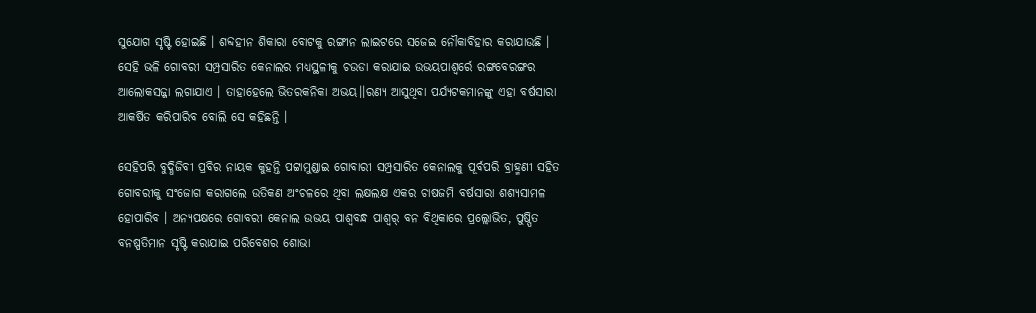ସୁଯୋଗ ସୃଷ୍ଟି ହୋଇଛି । ଶବ୍ଦହୀନ ଶିକାରା ବୋଟକୁ ରଙ୍ଗୀନ ଲାଇଟରେ ସଜେଇ ନୌକାବିହାର କରାଯାଉଛି । ସେହି ଭଳି ଗୋବରୀ ସମ୍ପ୍ରସାରିତ କେନାଲର ମଧ୍ୟସ୍ଥଳୀକୁ ଚଉଡା କରାଯାଇ ଉଭୟପାଶ୍ୱର୍ରେ ରଙ୍ଗବେରଙ୍ଗର ଆଲୋକସଜ୍ଜା ଲଗାଯାଏ । ତାହାହେଲେ ଭିତରକନିକା ଅଭୟ।।ରଣ୍ୟ ଆସୁଥିବା ପର୍ଯ୍ୟଟକମାନଙ୍କୁ ଏହା ବର୍ଷସାରା ଆକର୍ଷିତ କରିପାରିବ ବୋଲି ସେ କହିଛନ୍ତି ।

ସେହିପରି ବୁଦ୍ଧିଜିବୀ ପ୍ରବିର ନାୟକ କୁହନ୍ତି ପଟ୍ଟାମୁଣ୍ଡାଇ ଗୋବାରୀ ସମ୍ପ୍ରସାରିତ କେନାଲକୁ ପୂର୍ବପରି ବ୍ରାହ୍ମଣୀ ସହିତ ଗୋବରୀକୁ ସଂଜୋଗ କରାଗଲେ ଉତିକଣ ଅଂଚଳରେ ଥିବା ଲକ୍ଷଲକ୍ଷ ଏକର ଚାଷଜମି ବର୍ଷସାରା ଶଶ୍ୟସାମଳ ହୋପାରିବ । ଅନ୍ୟପକ୍ଷରେ ଗୋବରୀ କେନାଲ ଉଭୟ ପାଶ୍ୱବନ୍ଧ ପାଶ୍ୱର୍ ବନ ବିଥିକାରେ ପ୍ରଲ୍ଲୋଭିତ, ପୁଷ୍ପିତ ବନଷ୍ପତିମାନ ସୃଷ୍ଟି କରାଯାଇ ପରିବେଶର ଶୋଭା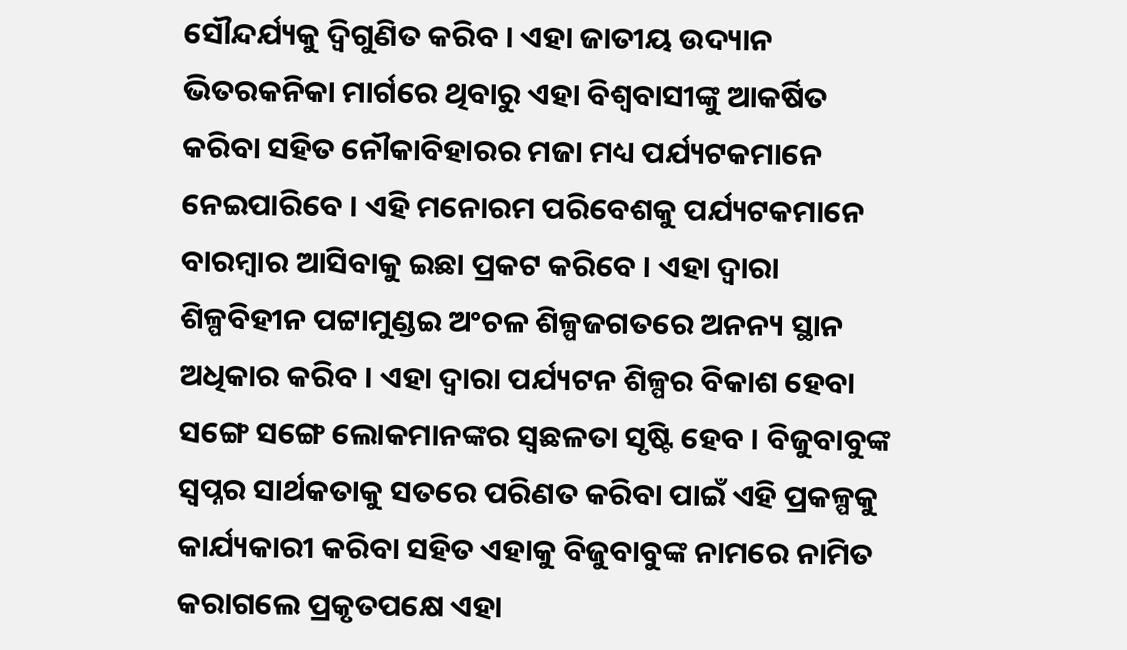ସୌନ୍ଦର୍ଯ୍ୟକୁ ଦ୍ୱିଗୁଣିତ କରିବ । ଏହା ଜାତୀୟ ଉଦ୍ୟାନ ଭିତରକନିକା ମାର୍ଗରେ ଥିବାରୁ ଏହା ବିଶ୍ୱବାସୀଙ୍କୁ ଆକର୍ଷିତ କରିବା ସହିତ ନୌକାବିହାରର ମଜା ମଧ୍ୟ ପର୍ଯ୍ୟଟକମାନେ ନେଇପାରିବେ । ଏହି ମନୋରମ ପରିବେଶକୁ ପର୍ଯ୍ୟଟକମାନେ ବାରମ୍ବାର ଆସିବାକୁ ଇଛା ପ୍ରକଟ କରିବେ । ଏହା ଦ୍ୱାରା ଶିଳ୍ପବିହୀନ ପଟ୍ଟାମୁଣ୍ଡଇ ଅଂଚଳ ଶିଳ୍ପଜଗତରେ ଅନନ୍ୟ ସ୍ଥାନ ଅଧିକାର କରିବ । ଏହା ଦ୍ୱାରା ପର୍ଯ୍ୟଟନ ଶିଳ୍ପର ବିକାଶ ହେବା ସଙ୍ଗେ ସଙ୍ଗେ ଲୋକମାନଙ୍କର ସ୍ୱଛଳତା ସୃଷ୍ଟି ହେବ । ବିଜୁବାବୁଙ୍କ ସ୍ୱପ୍ନର ସାର୍ଥକତାକୁ ସତରେ ପରିଣତ କରିବା ପାଇଁ ଏହି ପ୍ରକଳ୍ପକୁ କାର୍ଯ୍ୟକାରୀ କରିବା ସହିତ ଏହାକୁ ବିଜୁବାବୁଙ୍କ ନାମରେ ନାମିତ କରାଗଲେ ପ୍ରକୃତପକ୍ଷେ ଏହା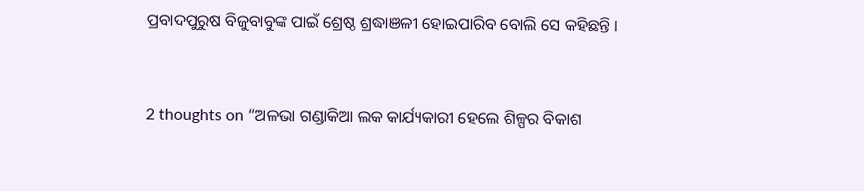ପ୍ରବାଦପୁରୁଷ ବିଜୁବାବୁଙ୍କ ପାଇଁ ଶ୍ରେଷ୍ଠ ଶ୍ରଦ୍ଧାଞଳୀ ହୋଇପାରିବ ବୋଲି ସେ କହିଛନ୍ତି ।


2 thoughts on “ଅଳଭା ଗଣ୍ଡାକିଆ ଲକ କାର୍ଯ୍ୟକାରୀ ହେଲେ ଶିଳ୍ପର ବିକାଶ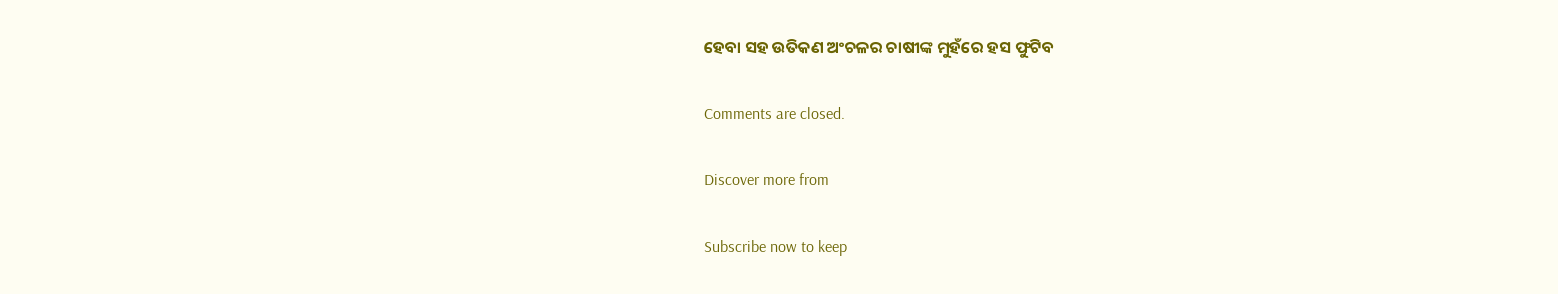ହେବା ସହ ଉତିକଣ ଅଂଚଳର ଚାଷୀଙ୍କ ମୁହଁରେ ହସ ଫୁଟିବ

Comments are closed.

Discover more from

Subscribe now to keep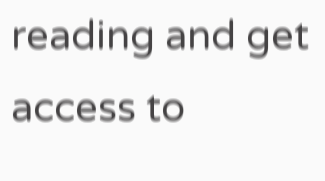reading and get access to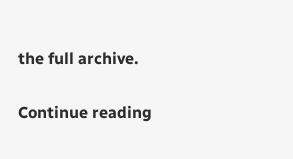the full archive.

Continue reading